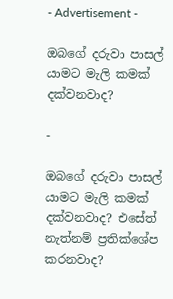- Advertisement -

ඔබගේ දරුවා පාසල් යාමට මැලි කමක් දක්වනවාද?

-

ඔබගේ දරුවා පාසල් යාමට මැලි කමක් දක්වනවාද? එසේත් නැත්නම් ප්‍රතික්ශේප කරනවාද?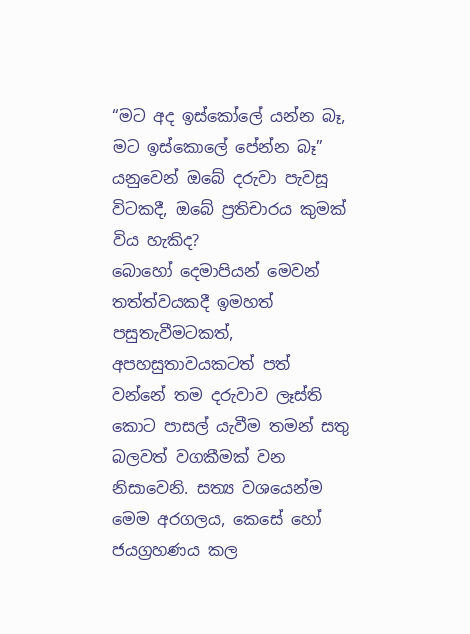“මට අද ඉස්කෝලේ යන්න බෑ, මට ඉස්කොලේ පේන්න බෑ” යනුවෙන් ඔබේ දරුවා පැවසූ විටකදී, ඔබේ ප්‍රතිචාරය කුමක් විය හැකිද?
බොහෝ දෙමාපියන් මෙවන් තත්ත්වයකදී ඉමහත් පසුතැවීමටකත්, අපහසුතාවයකටත් පත් වන්නේ තම දරුවාව ලෑස්ති කොට පාසල් යැවීම තමන් සතු බලවත් වගකීමක් වන නිසාවෙනි. සත්‍ය වශයෙන්ම මෙම අරගලය, කෙසේ හෝ ජයග්‍රහණය කල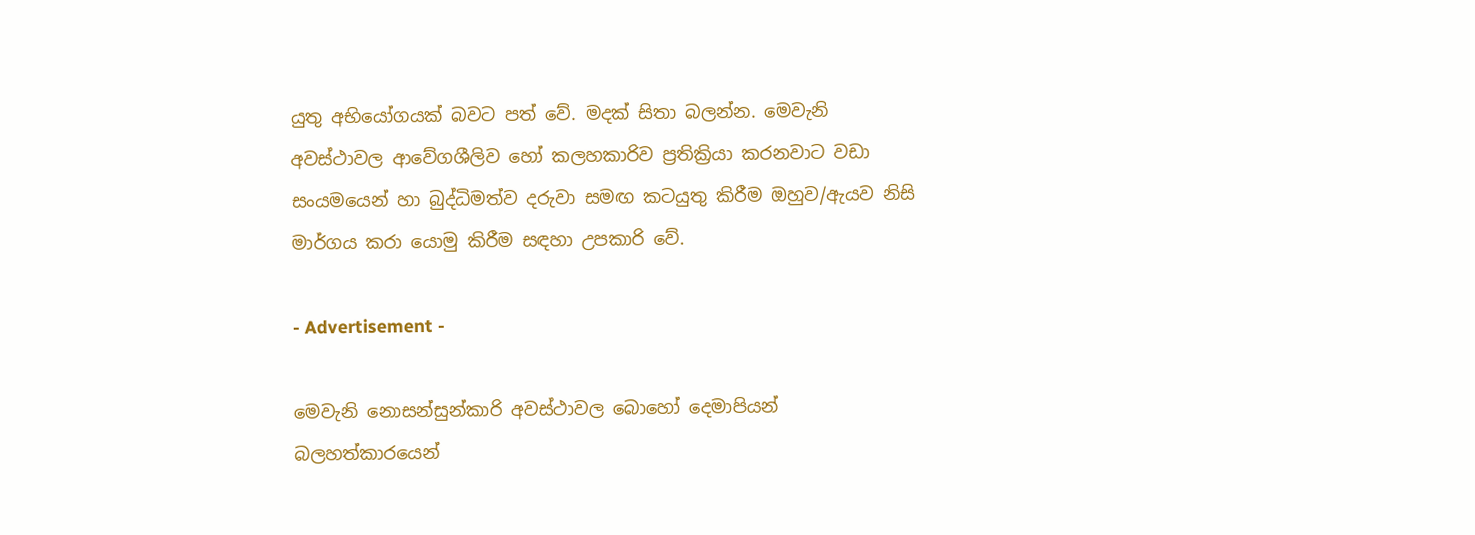යුතු අභියෝගයක් බවට පත් වේ. මදක් සිතා බලන්න. මෙවැනි අවස්ථාවල ආවේගශීලිව හෝ කලහකාරිව ප්‍රතික්‍රියා කරනවාට වඩා සංයමයෙන් හා බුද්ධිමත්ව දරුවා සමඟ කටයුතු කිරීම ඔහුව/ඇයව නිසි මාර්ගය කරා යොමු කිරීම සඳහා උපකාරි වේ.

- Advertisement -

මෙවැනි නොසන්සුන්කාරි අවස්ථාවල බොහෝ දෙමාපියන් බලහත්කාරයෙන්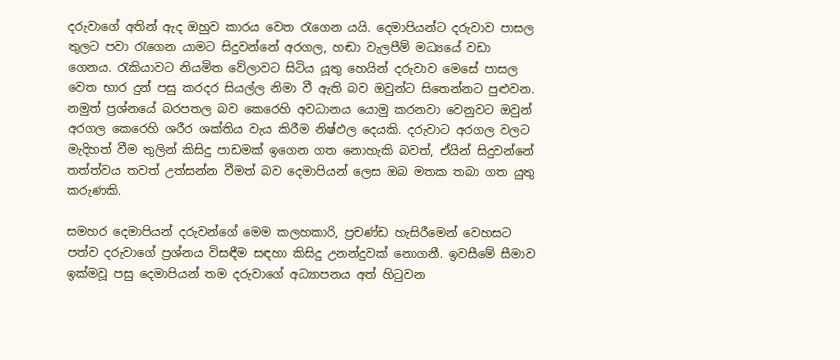දරුවාගේ අතින් ඇද ඔහුව කාරය වෙත රැගෙන යයි. දෙමාපියන්ට දරුවාව පාසල තුලට පවා රැගෙන යාමට සිදුවන්නේ අරගල, හඬා වැලපීම් මධ්‍යයේ වඩා ගෙනය. රැකියාවට නියමිත වේලාවට සිටිය යූතු හෙයින් දරුවාව මෙසේ පාසල වෙත භාර දුන් පසු කරදර සියල්ල නිමා වී ඇති බව ඔවුන්ට සිතෙන්නට පුළුවන. නමුත් ප්‍රශ්නයේ බරපතල බව කෙරෙහි අවධානය යොමු කරනවා වෙනුවට ඔවුන් අරගල කෙරෙහි ශරීර ශක්තිය වැය කිරීම නිෂ්ඵල දෙයකි. දරුවාට අරගල වලට මැදිහත් වීම තුලින් කිසිදු පාඩමක් ඉගෙන ගත නොහැකි බවත්, ඒයින් සිදුවන්නේ තත්ත්වය තවත් උත්සන්න වීමත් බව දෙමාපියන් ලෙස ඔබ මතක තබා ගත යුතු කරුණකි.

සමහර දෙමාපියන් දරුවන්ගේ මෙම කලහකාරි, ප්‍රචණ්ඩ හැසිරීමෙන් වෙහසට පත්ව දරුවාගේ ප්‍රශ්නය විසඳීම සඳහා කිසිදු උනන්දුවක් නොගනී. ඉවසීමේ සීමාව ඉක්මවූ පසු දෙමාපියන් තම දරුවාගේ අධ්‍යාපනය අත් හිටුවන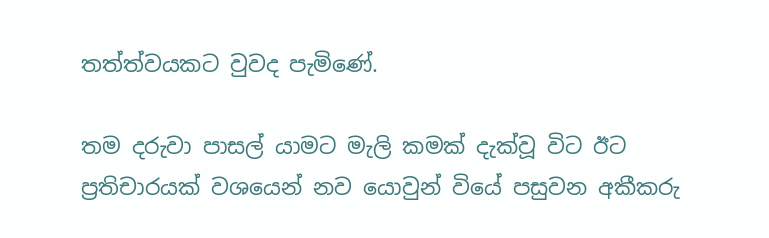තත්ත්වයකට වුවද පැමිණේ.

තම දරුවා පාසල් යාමට මැලි කමක් දැක්වූ විට ඊට ප්‍රතිචාරයක් වශයෙන් නව යොවුන් වියේ පසුවන අකීකරු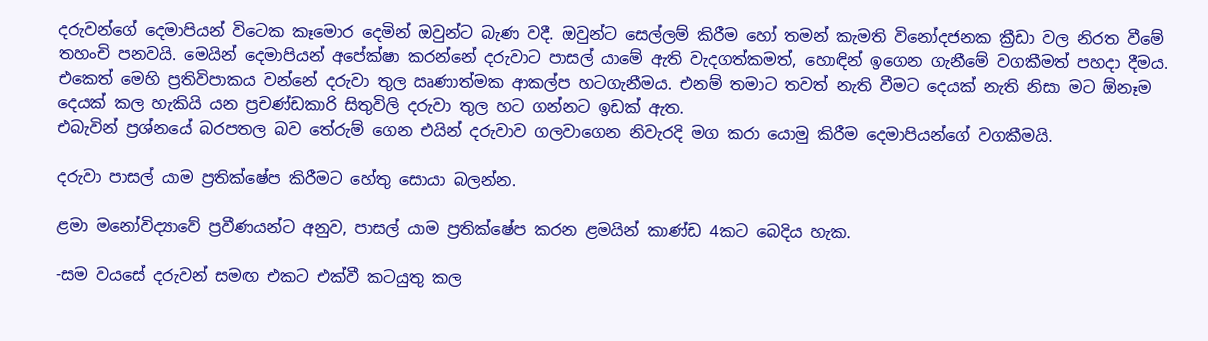දරුවන්ගේ දෙමාපියන් විටෙක කෑමොර දෙමින් ඔවුන්ට බැණ වදී. ඔවුන්ට සෙල්ලම් කිරීම හෝ තමන් කැමති විනෝදජනක ක්‍රීඩා වල නිරත වීමේ තහංචි පනවයි. මෙයින් දෙමාපියන් අපේක්ෂා කරන්නේ දරුවාට පාසල් යාමේ ඇති වැදගත්කමත්, හොඳින් ඉගෙන ගැනීමේ වගකීමත් පහදා දීමය. එකෙත් මෙහි ප්‍රතිවිපාකය වන්නේ දරුවා තුල ඍණාත්මක ආකල්ප හටගැනීමය. එනම් තමාට තවත් නැති වීමට දෙයක් නැති නිසා මට ඕනෑම දෙයක් කල හැකියි යන ප්‍රචණ්ඩකාරි සිතුවිලි දරුවා තුල හට ගන්නට ඉඩක් ඇත.
එබැවින් ප්‍රශ්නයේ බරපතල බව තේරුම් ගෙන එයින් දරුවාව ගලවාගෙන නිවැරදි මග කරා යොමු කිරීම දෙමාපියන්ගේ වගකීමයි.

දරුවා පාසල් යාම ප්‍රතික්ෂේප කිරීමට හේතු සොයා බලන්න.

ළමා මනෝවිද්‍යාවේ ප්‍රවීණයන්ට අනුව, පාසල් යාම ප්‍රතික්ෂේප කරන ළමයින් කාණ්ඩ 4කට බෙදිය හැක.

-සම වයසේ දරුවන් සමඟ එකට එක්වී කටයුතු කල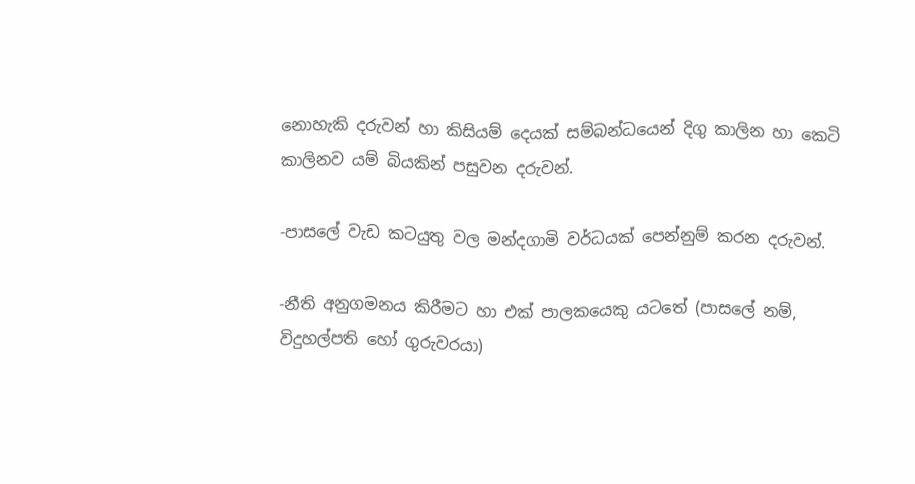නොහැකි දරුවන් හා කිසියම් දෙයක් සම්බන්ධයෙන් දිගු කාලින හා කෙටි කාලිනව යම් බියකින් පසුවන දරුවන්.

-පාසලේ වැඩ කටයුතු වල මන්දගාමි වර්ධයක් පෙන්නුම් කරන දරුවන්.

-නීති අනුගමනය කිරීමට හා එක් පාලකයෙකු යටතේ (පාසලේ නම්, විදුහල්පති හෝ ගුරුවරයා)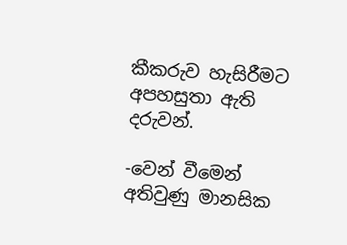කීකරුව හැසිරීමට අපහසුතා ඇති දරුවන්.

-වෙන් වීමෙන් අතිවුණු මානසික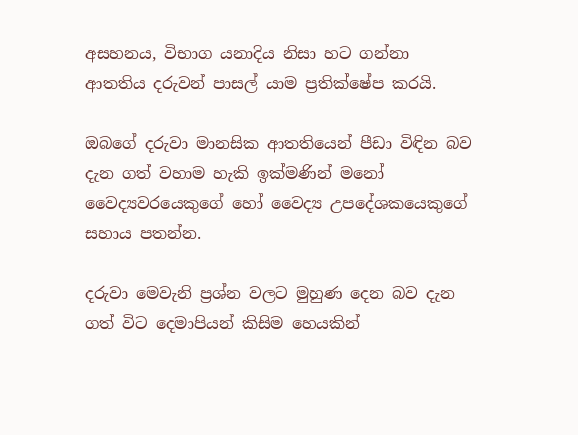අසහනය, විභාග යනාදිය නිසා හට ගන්නා ආතතිය දරුවන් පාසල් යාම ප්‍රතික්ෂේප කරයි.

ඔබගේ දරුවා මානසික ආතතියෙන් පීඩා විඳින බව දැන ගත් වහාම හැකි ඉක්මණින් මනෝ වෛද්‍යවරයෙකුගේ හෝ වෛද්‍ය උපදේශකයෙකුගේ සහාය පතන්න.

දරුවා මෙවැනි ප්‍රශ්න වලට මුහුණ දෙන බව දැන ගත් විට දෙමාපියන් කිසිම හෙයකින්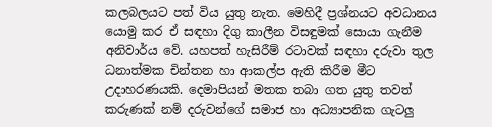කලබලයට පත් විය යුතු නැත. මෙහිදී ප්‍රශ්නයට අවධානය යොමු කර ඒ සඳහා දිගු කාලීන විසඳුමක් සොයා ගැනීම අනිවාර්ය වේ. යහපත් හැසිරීම් රටාවක් සඳහා දරුවා තුල ධනාත්මක චින්තන හා ආකල්ප ඇති කිරීම මීට උදාහරණයකි. දෙමාපියන් මතක තබා ගත යුතු තවත් කරුණක් නම් දරුවන්ගේ සමාජ හා අධ්‍යාපනික ගැටලු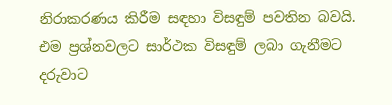නිරාකරණය කිරීම සඳහා විසඳුම් පවතින බවයි. එම ප්‍රශ්නවලට සාර්ථක විසඳුම් ලබා ගැනීමට දරුවාට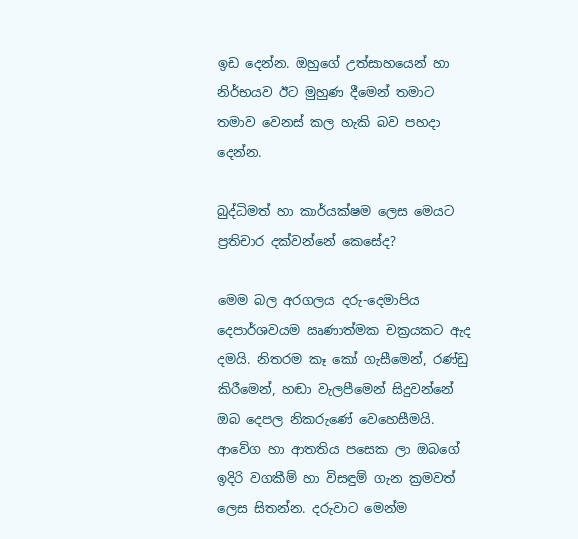ඉඩ දෙන්න. ඔහුගේ උත්සාහයෙන් හා නිර්භයව ඊට මුහුණ දීමෙන් තමාට තමාව වෙනස් කල හැකි බව පහදා දෙන්න.

බුද්ධිමත් හා කාර්යක්ෂම ලෙස මෙයට ප්‍රතිචාර දක්වන්නේ කෙසේද?

මෙම බල අරගලය දරු-දෙමාපිය දෙපාර්ශවයම ඍණාත්මක චක්‍රයකට ඇද දමයි. නිතරම කෑ කෝ ගැසීමෙන්, රණ්ඩු කිරීමෙන්, හඬා වැලපීමෙන් සිදුවන්නේ ඔබ දෙපල නිකරුණේ වෙහෙසීමයි. ආවේග හා ආතතිය පසෙක ලා ඔබගේ ඉදිරි වගකීම් හා විසඳුම් ගැන ක්‍රමවත් ලෙස සිතන්න. දරුවාට මෙන්ම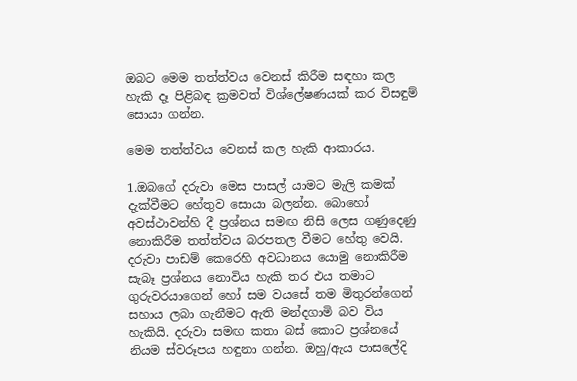ඔබට මෙම තත්ත්වය වෙනස් කිරීම සඳහා කල හැකි දෑ පිළිබඳ ක්‍රමවත් විශ්ලේෂණයක් කර විසඳුම් සොයා ගන්න.

මෙම තත්ත්වය වෙනස් කල හැකි ආකාරය.

1.ඔබගේ දරුවා මෙස පාසල් යාමට මැලි කමක් දැක්වීමට හේතුව සොයා බලන්න. බොහෝ අවස්ථාවන්හි දී ප්‍රශ්නය සමඟ නිසි ලෙස ගණුදෙණු නොකිරීම තත්ත්වය බරපතල වීමට හේතු වෙයි. දරුවා පාඩම් කෙරෙහි අවධානය යොමු නොකිරීම සැබෑ ප්‍රශ්නය නොවිය හැකි තර එය තමාට ගුරුවරයාගෙන් හෝ සම වයසේ තම මිතුරන්ගෙන් සහාය ලබා ගැනීමට ඇති මන්දගාමි බව විය හැකියි. දරුවා සමඟ කතා බස් කොට ප්‍රශ්නයේ නියම ස්වරූපය හඳුනා ගන්න. ඔහු/ඇය පාසලේදි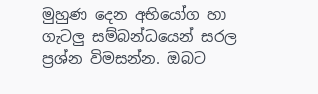මුහුණ දෙන අභියෝග හා ගැටලු සම්බන්ධයෙන් සරල ප්‍රශ්න විමසන්න. ඔබට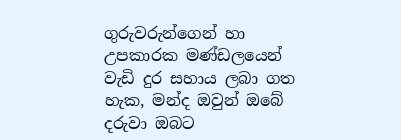ගුරුවරුන්ගෙන් හා උපකාරක මණ්ඩලයෙන් වැඩි දුර සහාය ලබා ගත හැක, මන්ද ඔවුන් ඔබේ දරුවා ඔබට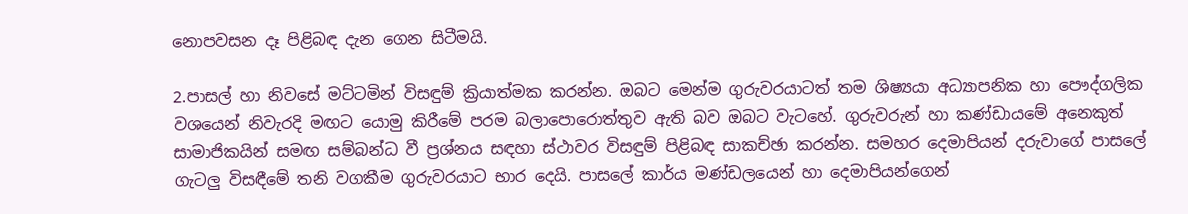නොපවසන දෑ පිළිබඳ දැන ගෙන සිටීමයි.

2.පාසල් හා නිවසේ මට්ටමින් විසඳුම් ක්‍රියාත්මක කරන්න. ඔබට මෙන්ම ගුරුවරයාටත් තම ශිෂ්‍යයා අධ්‍යාපනික හා පෞද්ගලික වශයෙන් නිවැරදි මඟට යොමු කිරීමේ පරම බලාපොරොත්තුව ඇති බව ඔබට වැටහේ. ගුරුවරුන් හා කණ්ඩායමේ අනෙකුත් සාමාජිකයින් සමඟ සම්බන්ධ වී ප්‍රශ්නය සඳහා ස්ථාවර විසඳුම් පිළිබඳ සාකච්ඡා කරන්න. සමහර දෙමාපියන් දරුවාගේ පාසලේ ගැටලු විසඳීමේ තනි වගකීම ගුරුවරයාට භාර දෙයි. පාසලේ කාර්ය මණ්ඩලයෙන් හා දෙමාපියන්ගෙන්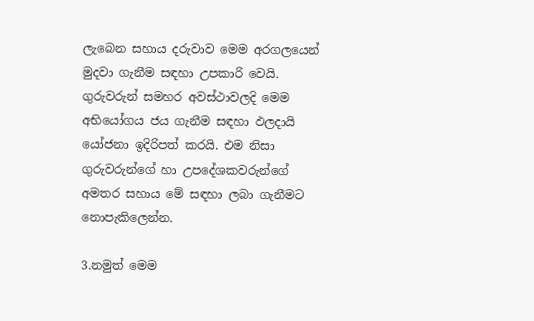ලැබෙන සහාය දරුවාව මෙම අරගලයෙන් මුදවා ගැනීම සඳහා උපකාරි වෙයි. ගුරුවරුන් සමහර අවස්ථාවලදි මෙම අභියෝගය ජය ගැනීම සඳහා ඵලදායි යෝජනා ඉදිරිපත් කරයි. එම නිසා ගුරුවරුන්ගේ හා උපදේශකවරුන්ගේ අමතර සහාය මේ සඳහා ලබා ගැනීමට නොපැකිලෙන්න.

3.නමුත් මෙම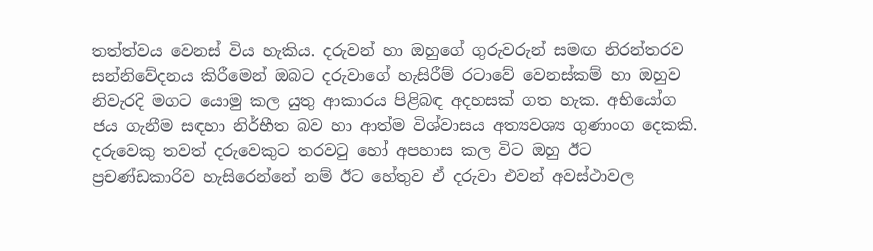තත්ත්වය වෙනස් විය හැකිය. දරුවන් හා ඔහුගේ ගුරුවරුන් සමඟ නිරන්තරව සන්නිවේදනය කිරීමෙන් ඔබට දරුවාගේ හැසිරීම් රටාවේ වෙනස්කම් හා ඔහුව නිවැරදි මගට යොමු කල යුතු ආකාරය පිළිබඳ අදහසක් ගත හැක. අභියෝග ජය ගැනීම සඳහා නිර්භීත බව හා ආත්ම විශ්වාසය අත්‍යවශ්‍ය ගුණාංග දෙකකි. දරුවෙකු තවත් දරුවෙකුට තරවටු හෝ අපහාස කල විට ඔහු ඊට ප්‍රචණ්ඩකාරිව හැසිරෙන්නේ නම් ඊට හේතුව ඒ දරුවා එවන් අවස්ථාවල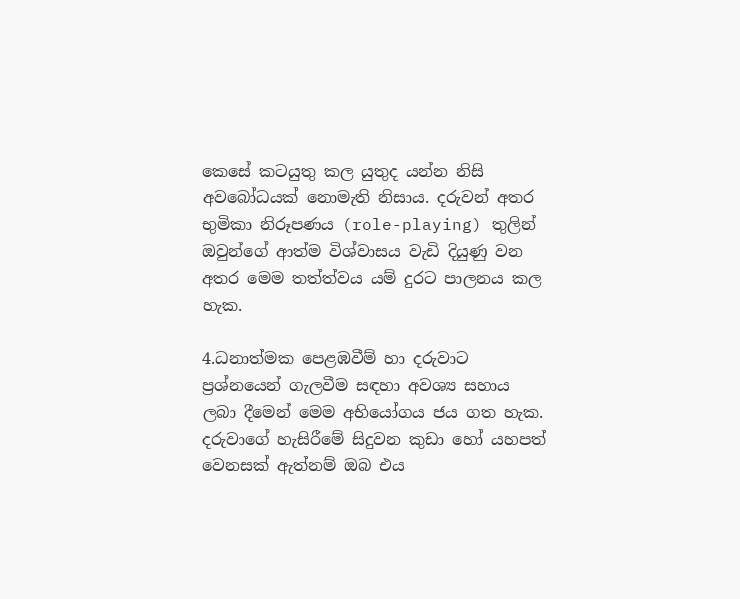කෙසේ කටයුතු කල යුතුද යන්න නිසි අවබෝධයක් නොමැති නිසාය. දරුවන් අතර භුමිකා නිරූපණය (role-playing) තුලින් ඔවුන්ගේ ආත්ම විශ්වාසය වැඩි දියුණු වන අතර මෙම තත්ත්වය යම් දුරට පාලනය කල හැක.

4.ධනාත්මක පෙළඹවීම් හා දරුවාට ප්‍රශ්නයෙන් ගැලවීම සඳහා අවශ්‍ය සහාය ලබා දීමෙන් මෙම අභියෝගය ජය ගත හැක. දරුවාගේ හැසිරීමේ සිදුවන කුඩා හෝ යහපත් වෙනසක් ඇත්නම් ඔබ එය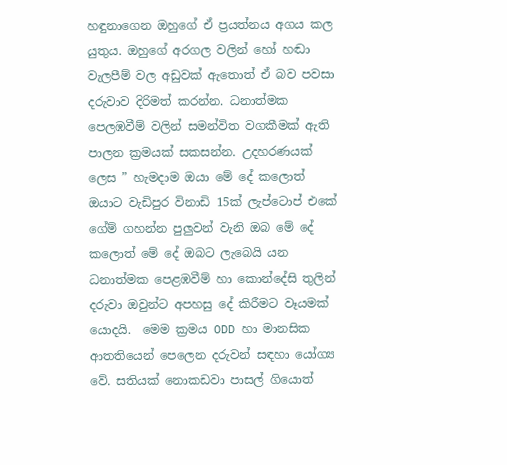හඳුනාගෙන ඔහුගේ ඒ ප්‍රයත්නය අගය කල යුතුය. ඔහුගේ අරගල වලින් හෝ හඬා වැලපීම් වල අඩුවක් ඇතොත් ඒ බව පවසා දරුවාව දිරිමත් කරන්න. ධනාත්මක පෙලඹවීම් වලින් සමන්විත වගකීමක් ඇති පාලන ක්‍රමයක් සකසන්න. උදහරණයක් ලෙස ” හැමදාම ඔයා මේ දේ කලොත් ඔයාට වැඩිපුර විනාඩි 15ක් ලැප්ටොප් එකේ ගේම් ගහන්න පුලුවන් වැනි ඔබ මේ දේ කලොත් මේ දේ ඔබට ලැබෙයි යන ධනාත්මක පෙළඹවීම් හා කොන්දේසි තුලින් දරුවා ඔවුන්ට අපහසු දේ කිරීමට වෑයමක් යොදයි.  මෙම ක්‍රමය ODD හා මානසික ආතතියෙන් පෙලෙන දරුවන් සඳහා යෝග්‍ය වේ. සතියක් නොකඩවා පාසල් ගියොත්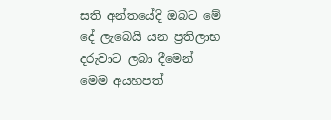සති අන්තයේදි ඔබට මේ දේ ලැබෙයි යන ප්‍රතිලාභ දරුවාට ලබා දීමෙන් මෙම අයහපත්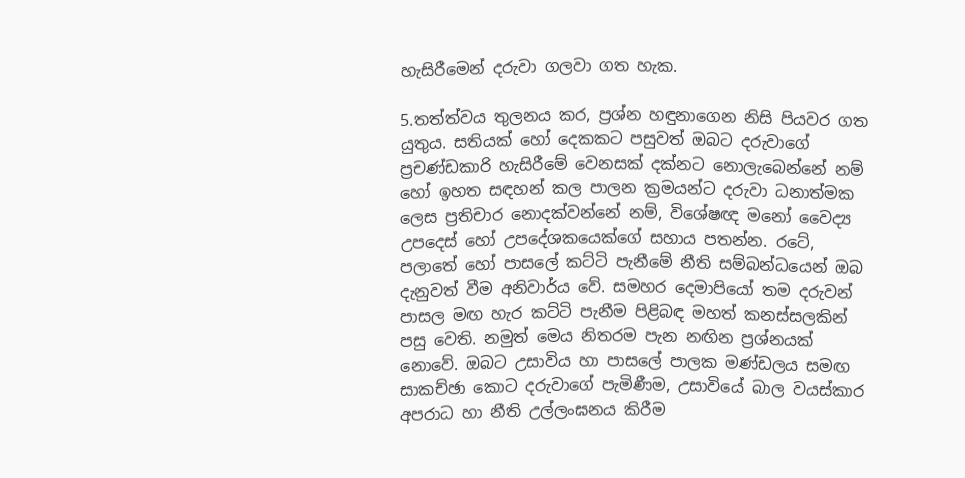හැසිරීමෙන් දරුවා ගලවා ගත හැක.

5.තත්ත්වය තුලනය කර, ප්‍රශ්න හඳුනාගෙන නිසි පියවර ගත යුතුය. සතියක් හෝ දෙකකට පසුවත් ඔබට දරුවාගේ ප්‍රචණ්ඩකාරි හැසිරීමේ වෙනසක් දක්නට නොලැබෙන්නේ නම් හෝ ඉහත සඳහන් කල පාලන ක්‍රමයන්ට දරුවා ධනාත්මක ලෙස ප්‍රතිචාර නොදක්වන්නේ නම්, විශේෂඥ මනෝ වෛද්‍ය උපදෙස් හෝ උපදේශකයෙක්ගේ සහාය පතන්න. රටේ, පලාතේ හෝ පාසලේ කට්ටි පැනීමේ නීති සම්බන්ධයෙන් ඔබ දැනුවත් වීම අනිවාර්ය වේ. සමහර දෙමාපියෝ තම දරුවන් පාසල මඟ හැර කට්ටි පැනීම පිළිබඳ මහත් කනස්සලකින් පසු වෙති. නමුත් මෙය නිතරම පැන නඟින ප්‍රශ්නයක් නොවේ. ඔබට උසාවිය හා පාසලේ පාලක මණ්ඩලය සමඟ සාකච්ඡා කොට දරුවාගේ පැමිණීම, උසාවියේ බාල වයස්කාර අපරාධ හා නීති උල්ලංඝනය කිරීම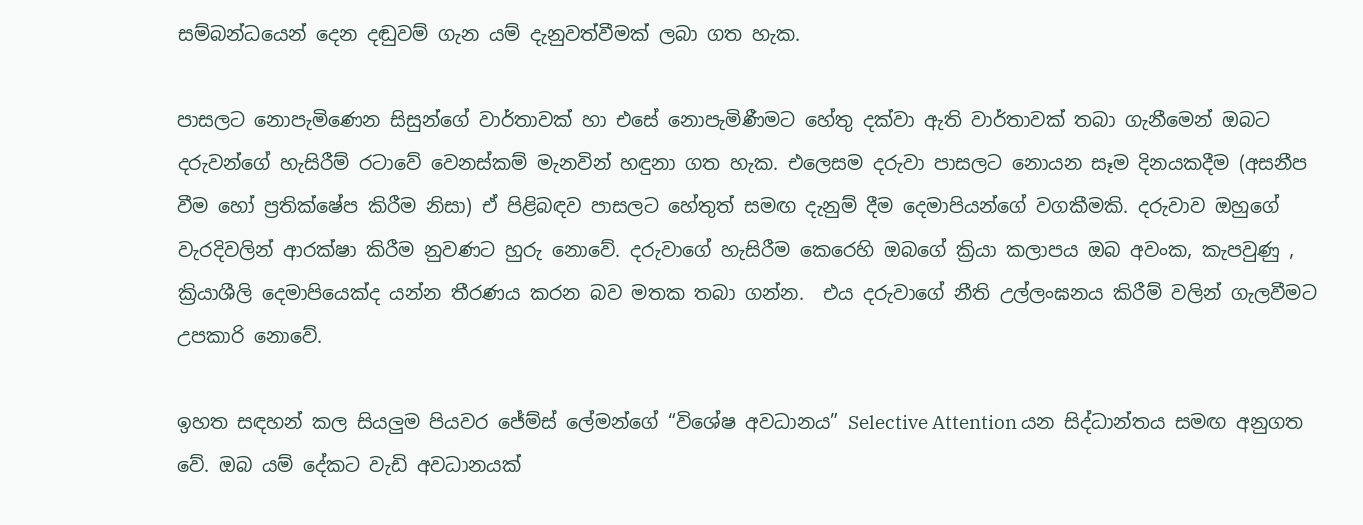සම්බන්ධයෙන් දෙන දඬුවම් ගැන යම් දැනුවත්වීමක් ලබා ගත හැක.

පාසලට නොපැමිණෙන සිසුන්ගේ වාර්තාවක් හා එසේ නොපැමිණීමට හේතු දක්වා ඇති වාර්තාවක් තබා ගැනීමෙන් ඔබට දරුවන්ගේ හැසිරීම් රටාවේ වෙනස්කම් මැනවින් හඳුනා ගත හැක. එලෙසම දරුවා පාසලට නොයන සෑම දිනයකදීම (අසනීප වීම හෝ ප්‍රතික්ෂේප කිරීම නිසා) ඒ පිළිබඳව පාසලට හේතුත් සමඟ දැනුම් දීම දෙමාපියන්ගේ වගකීමකි. දරුවාව ඔහුගේ වැරදිවලින් ආරක්ෂා කිරීම නුවණට හුරු නොවේ. දරුවාගේ හැසිරීම කෙරෙහි ඔබගේ ක්‍රියා කලාපය ඔබ අවංක, කැපවුණු , ක්‍රියාශීලි දෙමාපියෙක්ද යන්න තීරණය කරන බව මතක තබා ගන්න.  එය දරුවාගේ නීති උල්ලංඝනය කිරීම් වලින් ගැලවීමට උපකාරි නොවේ.

ඉහත සඳහන් කල සියලුම පියවර ජේම්ස් ලේමන්ගේ “විශේෂ අවධානය” Selective Attention යන සිද්ධාන්තය සමඟ අනුගත වේ. ඔබ යම් දේකට වැඩි අවධානයක්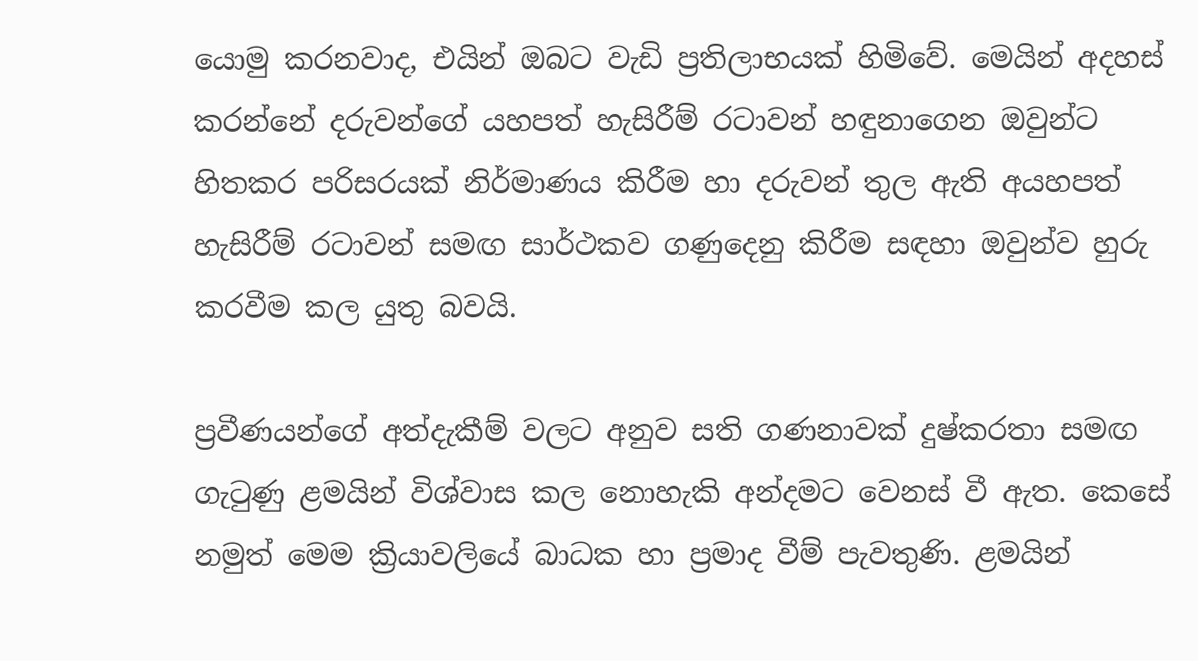යොමු කරනවාද, එයින් ඔබට වැඩි ප්‍රතිලාභයක් හිමිවේ. මෙයින් අදහස් කරන්නේ දරුවන්ගේ යහපත් හැසිරීම් රටාවන් හඳුනාගෙන ඔවුන්ට හිතකර පරිසරයක් නිර්මාණය කිරීම හා දරුවන් තුල ඇති අයහපත් හැසිරීම් රටාවන් සමඟ සාර්ථකව ගණුදෙනු කිරීම සඳහා ඔවුන්ව හුරු කරවීම කල යුතු බවයි.

ප්‍රවීණයන්ගේ අත්දැකීම් වලට අනුව සති ගණනාවක් දුෂ්කරතා සමඟ ගැටුණු ළමයින් විශ්වාස කල නොහැකි අන්දමට වෙනස් වී ඇත. කෙසේ නමුත් මෙම ක්‍රියාවලියේ බාධක හා ප්‍රමාද වීම් පැවතුණි. ළමයින්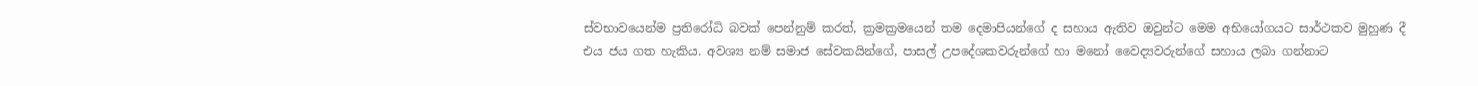ස්වභාවයෙන්ම ප්‍රතිරෝධි බවක් පෙන්නුම් කරත්, ක්‍රමක්‍රමයෙන් තම දෙමාපියන්ගේ ද සහාය ඇතිව ඔවුන්ට මෙම අභියෝගයට සාර්ථකව මුහුණ දී එය ජය ගත හැකිය. අවශ්‍ය නම් සමාජ සේවකයින්ගේ, පාසල් උපදේශකවරුන්ගේ හා මනෝ වෛද්‍යවරුන්ගේ සහාය ලබා ගන්නාට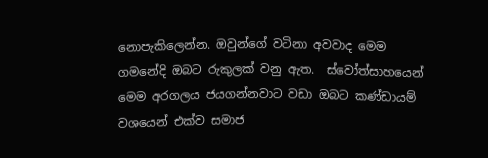නොපැකිලෙන්න. ඔවුන්ගේ වටිනා අවවාද මෙම ගමනේදි ඔබට රුකුලක් වනු ඇත.  ස්වෝත්සාහයෙන් මෙම අරගලය ජයගන්නවාට වඩා ඔබට කණ්ඩායම් වශයෙන් එක්ව සමාජ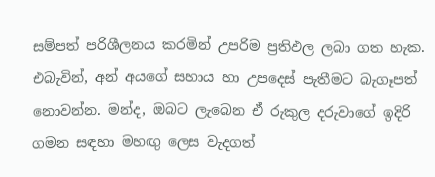සම්පත් පරිශීලනය කරමින් උපරිම ප්‍රතිඵල ලබා ගත හැක. එබැවින්, අන් අයගේ සහාය හා උපදෙස් පැතීමට බැගෑපත් නොවන්න. මන්ද, ඔබට ලැබෙන ඒ රුකුල දරුවාගේ ඉදිරි ගමන සඳහා මහඟු ලෙස වැදගත්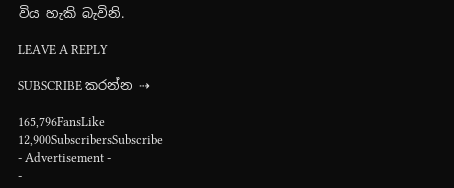විය හැකි බැවිනි.

LEAVE A REPLY

SUBSCRIBE කරන්න ⇢

165,796FansLike
12,900SubscribersSubscribe
- Advertisement -
-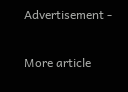Advertisement -

More article